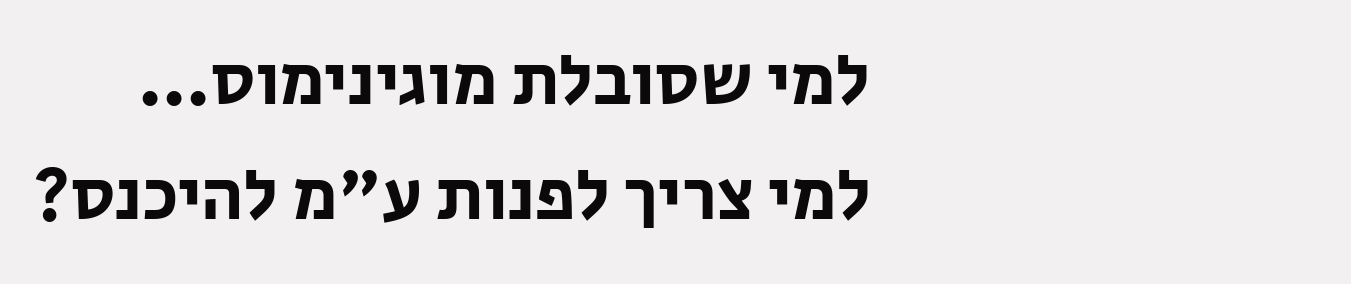למי שסובלת מוגינימוס...
למי צריך לפנות ע"מ להיכנס?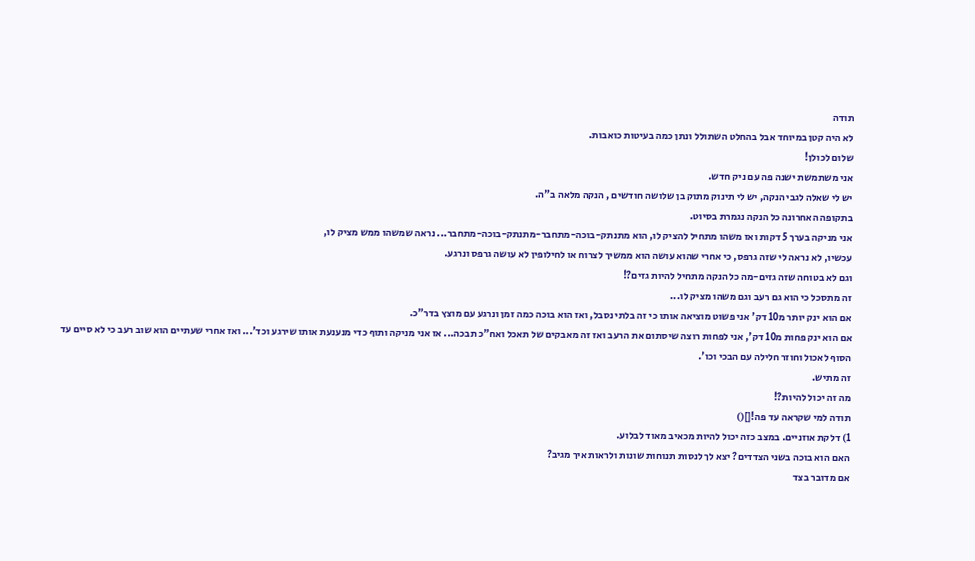תודה
לא היה קטן במיוחד אבל בהחלט השתולל ונתן כמה בעיטות כואבות.
שלום לכולן!
אני משתמשת ישנה פה עם ניק חדש.
יש לי שאלה לגבי הנקה, יש לי תינוק מתוק בן שלושה חודשים , הנקה מלאה ב"ה.
בתקופה האחרונה כל הנקה נגמרת בסיוט.
אני מניקה בערך 5 דקות ואז משהו מתחיל להציק לו, הוא מתנתק-בוכה-מתחבר-מתנתק-בוכה-מתחבר... נראה שמשהו ממש מציק לו,
עכשיו, לא נראה לי שזה גרפס, כי אחרי שהוא עושה הוא ממשיך לצרוח או לחילופין לא עושה גרפס ונרגע.
וגם לא בטוחה שזה גזים-מה כל הנקה מתחיל להיות גזים?!
זה מתסכל כי הוא גם רעב וגם משהו מציק לו...
אם הוא ינק יותר מ10 דק' אני פשוט מוציאה אותו כי זה בלתי נסבל, ואז הוא בוכה כמה זמן ונרגע עם מוצץ בדר"כ.
אם הוא ינק פחות מ10 דק', אני לפחות רוצה שיסתום את הרעב ואז זה מאבקים של תאכל ואח"כ תבכה... אז אני מניקה ותוף כדי מנענעת אותו שירגע וכד'... ואז אחרי שעתיים הוא שוב רעב כי לא סיים עד הסוף לאכול וחוזר חלילה עם הבכי וכו'.
זה מתיש.
מה זה יכול להיות?!
תודה למי שקראה עד פה![]()
1) דלקת אוזניים. במצב כזה יכול להיות מכאיב מאוד לבלוע.
האם הוא בוכה בשני הצדדים? יצא לך לנסות תנוחות שונות ולראות איך מגיב?
אם מדובר בצד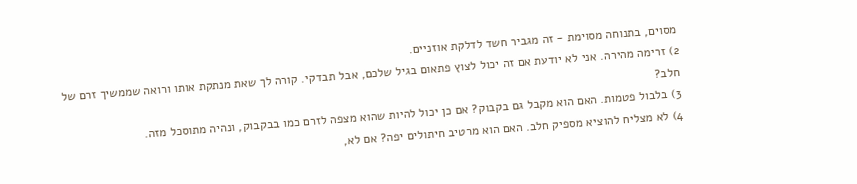מסוים, בתנוחה מסוימת - זה מגביר חשד לדלקת אוזניים.
2) זרימה מהירה. אני לא יודעת אם זה יכול לצוץ פתאום בגיל שלכם, אבל תבדקי. קורה לך שאת מנתקת אותו ורואה שממשיך זרם של חלב?
3) בלבול פטמות. האם הוא מקבל גם בקבוק? אם כן יכול להיות שהוא מצפה לזרם כמו בבקבוק, ונהיה מתוסכל מזה.
4) לא מצליח להוציא מספיק חלב. האם הוא מרטיב חיתולים יפה? אם לא,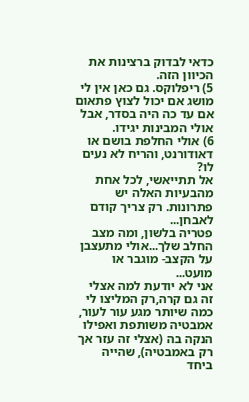כדאי לבדוק ברצינות את הכיוון הזה.
5) ריפלוקס. גם כאן אין לי מושג אם יכול לצוץ פתאום אם עד כה היה בסדר, אבל אולי המבינות יגידו.
6) אולי החלפת בושם או דאודורנט, והריח לא נעים לו?
אל תתייאשי, לכל אחת מהבעיות האלה יש פתרונות. רק צריך קודם לאבחן...
פטריה בלשון, ומה מצב החלב שלך...אולי מתעצבן על הקצב- מוגבר או מועט...
אני לא יודעת למה אצלי זה גם קרה,רק המליצו לי כמה שיותר מגע עור לעור, אמבטיה משותפת ואפילו הנקה בה (אצלי זה עזר אך רק באמבטיה), שהייה ביחד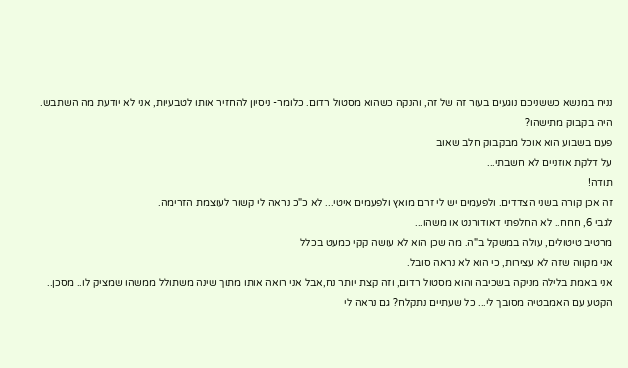נניח במנשא כששניכם נוגעים בעור זה של זה, והנקה כשהוא מסטול רדום. כלומר- ניסיון להחזיר אותו לטבעיות, אני לא יודעת מה השתבש.
היה בקבוק מתישהו?
פעם בשבוע הוא אוכל מבקבוק חלב שאוב
על דלקת אוזניים לא חשבתי...
תודה!
זה אכן קורה בשני הצדדים. ולפעמים יש לי זרם מואץ ולפעמים איטי... לא כ"כ נראה לי קשור לעוצמת הזרימה.
לגבי 6, חחח.. לא החלפתי דאודורנט או משהו...
מרטיב טיטולים, עולה במשקל ב"ה. מה שכן הוא לא עושה קקי כמעט בכלל
אני מקווה שזה לא עצירות, כי הוא לא נראה סובל.
אני באמת בלילה מניקה בשכיבה והוא מסטול רדום, וזה קצת יותר נח,אבל אני רואה אותו מתוך שינה משתולל ממשהו שמציק לו.. מסכן..
הקטע עם האמבטיה מסובך לי... כל שעתיים נתקלח? גם נראה לי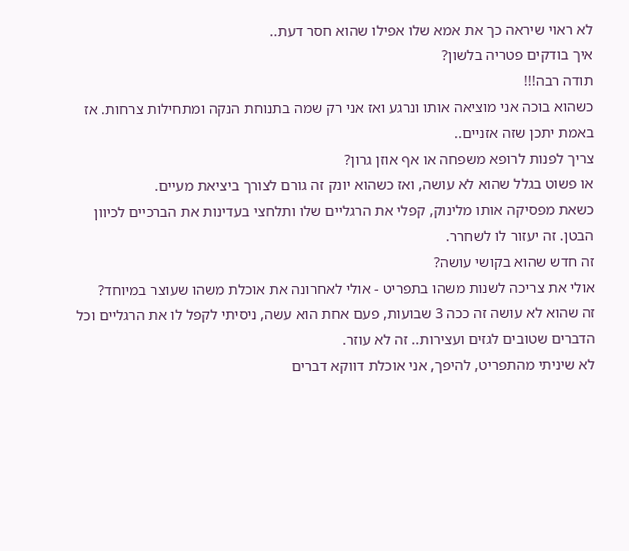לא ראוי שיראה כך את אמא שלו אפילו שהוא חסר דעת..
איך בודקים פטריה בלשון?
תודה רבה!!!
כשהוא בוכה אני מוציאה אותו ונרגע ואז אני רק שמה בתנוחת הנקה ומתחילות צרחות. אז באמת יתכן שזה אזניים..
צריך לפנות לרופא משפחה או אף אוזן גרון?
או פשוט בגלל שהוא לא עושה, ואז כשהוא יונק זה גורם לצורך ביציאת מעיים.
כשאת מפסיקה אותו מלינוק, קפלי את הרגליים שלו ותלחצי בעדינות את הברכיים לכיוון הבטן. זה יעזור לו לשחרר.
זה חדש שהוא בקושי עושה?
אולי את צריכה לשנות משהו בתפריט - אולי לאחרונה את אוכלת משהו שעוצר במיוחד?
זה שהוא לא עושה זה ככה 3 שבועות, פעם אחת הוא עשה, ניסיתי לקפל לו את הרגליים וכל הדברים שטובים לגזים ועצירות.. זה לא עוזר.
לא שיניתי מהתפריט, להיפך, אני אוכלת דווקא דברים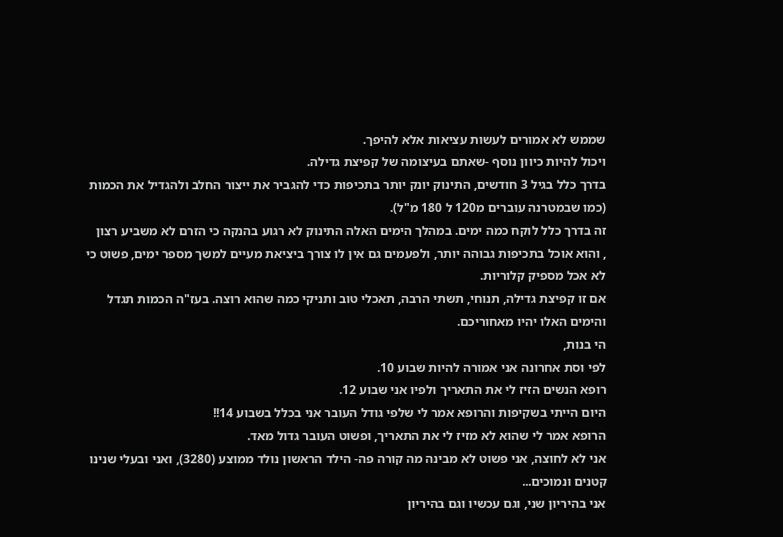שממש לא אמורים לעשות עציאות אלא להיפך.
ויכול להיות כיוון נוסף -שאתם בעיצומה של קפיצת גדילה.
בדרך כלל בגיל 3 חודשים, התינוק יונק יותר בתכיפות כדי להגביר את ייצור החלב ולהגדיל את הכמות (כמו שבמטרנה עוברים מ120 ל 180 מ"ל).
זה בדרך כלל לוקח כמה ימים. במהלך הימים האלה התינוק לא רגוע בהנקה כי הזרם לא משביע רצון
, והוא אוכל בתכיפות גבוהה יותר, ולפעמים גם אין לו צורך ביציאת מעיים למשך מספר ימים, פשוט כי לא אכל מספיק קלוריות.
אם זו קפיצת גדילה, תנוחי, תשתי הרבה, תאכלי טוב ותניקי כמה שהוא רוצה. בעז"ה הכמות תגדל והימים האלו יהיו מאחוריכם.
הי בנות,
לפי וסת אחרונה אני אמורה להיות שבוע 10.
רופא הנשים הזיז לי את התאריך ולפיו אני שבוע 12.
היום הייתי בשקיפות והרופא אמר לי שלפי גודל העובר אני בכלל בשבוע 14!!
הרופא אמר לי שהוא לא מזיז לי את התאריך, ופשוט העובר גדול מאד.
אני לא לחוצה, אני פשוט לא מבינה מה קורה פה- הילד הראשון נולד ממוצע (3280), ואני ובעלי שנינו קטנים ונמוכים...
אני בהיריון שני, וגם עכשיו וגם בהיריון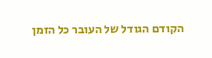הקודם הגודל של העובר כל הזמן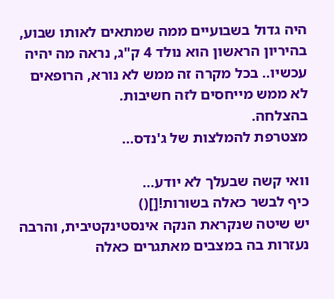היה גדול בשבועיים ממה שמתאים לאותו שבוע, בהיריון הראשון הוא נולד 4 ק"ג, נראה מה יהיה עכשיו.. בכל מקרה זה ממש לא נורא, הרופאים לא ממש מייחסים לזה חשיבות.
בהצלחה.
מצטרפת להמלצות של ג'נדס...

וואי קשה שבעלך לא יודע...
כיף לבשר כאלה בשורות![]()
יש שיטה שנקראת הנקה אינסטינקטיבית, והרבה נעזרות בה במצבים מאתגרים כאלה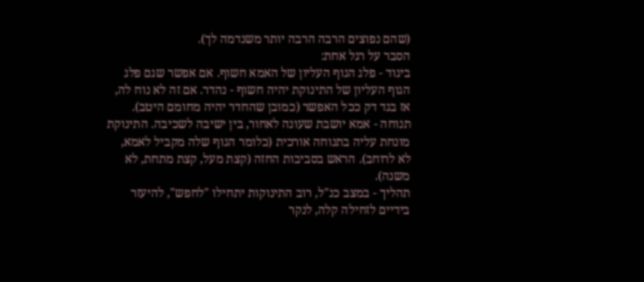(שהם נפוצים הרבה הרבה יותר משנדמה לך).
הסבר על רגל אחת:
ביגוד - פלג הגוף העליון של האמא חשוף. אם אפשר שגם פלג הגוף העליון של התינוקת יהיה חשוף - נהדר. אם זה לא נוח לה, אז בגד דק ככל האפשר (כמובן שהחדר יהיה מחומם היטב).
תנוחה - אמא יושבת שעונה לאחור, בין ישיבה לשכיבה. התינוקת מונחת עליה בתנוחה אורכית (כלומר הגוף שלה מקביל לאמא, לא לרוחב). הראש בסביבות החזה (קצת מעל, קצת מתחת, לא משנה).
תהליך - במצב כנ"ל, רוב התינוקות יתחילו "לחפש", להיעזר בידיים לזחילה קלה, לנקר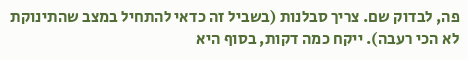פה, לבדוק שם. צריך סבלנות (בשביל זה כדאי להתחיל במצב שהתינוקת לא הכי רעבה). ייקח כמה דקות, בסוף היא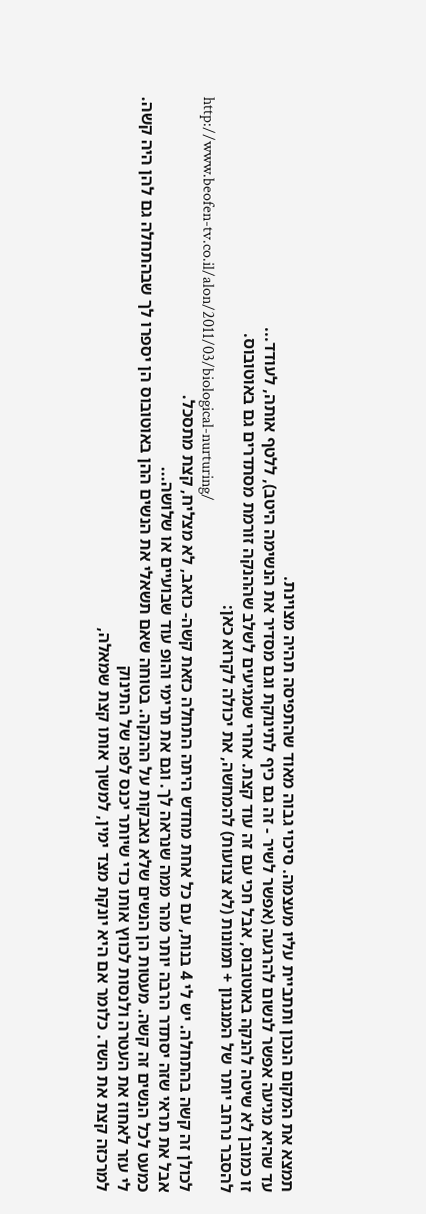תמצא את המקום הנכון ותתביית עליו מעצמה. סיכוי גבוה מאוד שהתפיסה תהיה מצוינת.
עד שהיא מגיעה אפשר לנשום להרגעה (אפשר לשיר - זה גם כיף לתינוקת וגם מסדיר את הנשימה היטב), ללטף אותה, לעודד...
זו כמובן לא שיטה להנקה באוטובוס, אבל חכי עם זה עוד קצת. אחרי שמגיעים לשלב שההנקה זורמת מסתדרים גם באוטובוס.
להסבר נרחב יותר של המנגנון + תמונות (לא צנועות) להמחשה, את יכולה לקרוא כאן:
http://www.beofen-tv.co.il/alon/2011/03/biological-nurturing/
לכולן זה קשה בהתחלה. יש לי 4 בנות, עם כל אחת מחדש היתה התחלה כזאת קשה- כואב, לא מצליח, קצת מתסכל.
אבל את תראי שזה יסתדר הרבה יותר מהר ממה שנראה לך. וגם את תרימי והופ עוד שבועיים או שלושה...
כמעט לכל הנשים זה קשה. מעטות הן הנשים שלא נאבקות על ההנקה. בטוחה שאם תשאלי את הנשים ההן באוטובוס הן יספרו לך שבהתחלה גם להן היה קשה.
לי עזר לאחוז את העטרה ולנסות לכווץ אותו כדי שיותר יכנס לפה של התינוק
למרכזה קצת את השד. כלומר אם היא יונקת מצד ימין, למשוך אותו קצת שמאלה,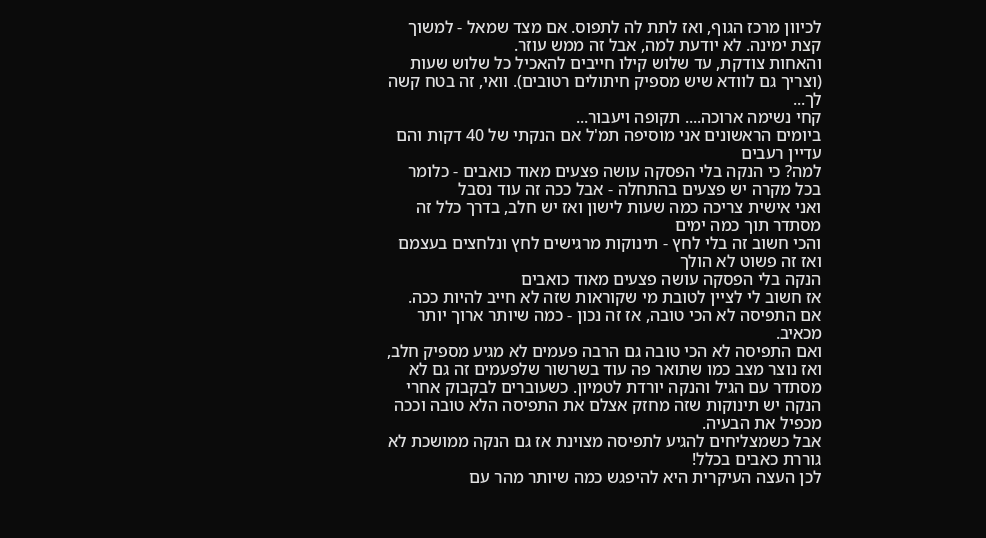לכיוון מרכז הגוף, ואז לתת לה לתפוס. אם מצד שמאל - למשוך קצת ימינה. לא יודעת למה, אבל זה ממש עוזר.
והאחות צודקת, עד שלוש קילו חייבים להאכיל כל שלוש שעות (וצריך גם לוודא שיש מספיק חיתולים רטובים). וואי, זה בטח קשה לך...
קחי נשימה ארוכה.... תקופה ויעבור...
ביומים הראשונים אני מוסיפה תמ'ל אם הנקתי של 40 דקות והם עדיין רעבים
למה? כי הנקה בלי הפסקה עושה פצעים מאוד כואבים - כלומר בכל מקרה יש פצעים בהתחלה - אבל ככה זה עוד נסבל
ואני אישית צריכה כמה שעות לישון ואז יש חלב, בדרך כלל זה מסתדר תוך כמה ימים
והכי חשוב זה בלי לחץ - תינוקות מרגישים לחץ ונלחצים בעצמם ואז זה פשוט לא הולך
הנקה בלי הפסקה עושה פצעים מאוד כואבים
אז חשוב לי לציין לטובת מי שקוראות שזה לא חייב להיות ככה.
אם התפיסה לא הכי טובה, אז זה נכון - כמה שיותר ארוך יותר מכאיב.
ואם התפיסה לא הכי טובה גם הרבה פעמים לא מגיע מספיק חלב,
ואז נוצר מצב כמו שתואר פה עוד בשרשור שלפעמים זה גם לא מסתדר עם הגיל והנקה יורדת לטמיון. כשעוברים לבקבוק אחרי הנקה יש תינוקות שזה מחזק אצלם את התפיסה הלא טובה וככה מכפיל את הבעיה.
אבל כשמצליחים להגיע לתפיסה מצוינת אז גם הנקה ממושכת לא גוררת כאבים בכלל!
לכן העצה העיקרית היא להיפגש כמה שיותר מהר עם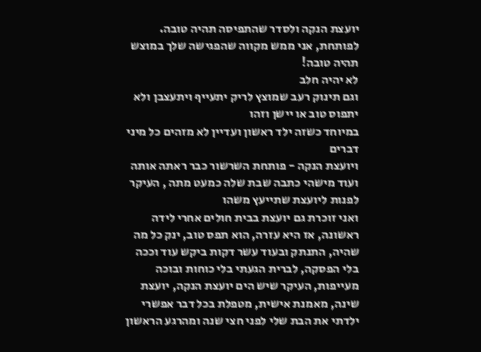יועצת הנקה ולסדר שהתפיסה תהיה טובה.
לפותחת, אני ממש מקווה שהפגישה שלך במוצש תהיה טובה!
לא יהיה חלב
וגם תינוק רעב שמוצץ לריק יתעייף ויתעצבן ולא יתפוס טוב או יישן וזהו
במיוחד כשזה ילד ראשון ועדיין לא מזהים כל מיני דברים
ויועצת הנקה - פותחת השרשור כבר ראתה אותה ועוד מישהי כתבה שבת שלה כמעט מתה , העיקר לפנות ליועצת שתייעץ משהו
ואני זוכרת גם יועצת בבית חולים אחרי לידה ראשונה, אז היא עזרה, הוא תפס טוב, ינק כל מה שהיה, התנתק ובעוד עשר דקות ביקש עוד וככה בלי הפסקה, לברית הגעתי בלי כוחות ובוכה מעייפות, העיקר שיש הים יועצת הנקה, יועצת שינה, מאמנת אישית, מטפלת בכל דבר אפשרי
ילדתי את הבת שלי לפני חצי שנה ומהרגע הראשון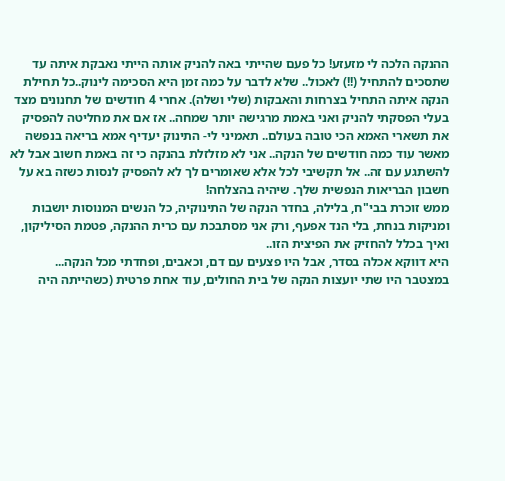ההנקה הלכה לי מזעזע! כל פעם שהייתי באה להניק אותה הייתי נאבקת איתה עד שתסכים להתחיל (!!) לאכול.. שלא לדבר על כמה זמן היא הסכימה לינוק..כל תחילת הנקה איתה התחיל בצרחות והאבקות (שלי ושלה). אחרי 4 חודשים של תחנונים מצד בעלי הפסקתי להניק ואני באמת מרגישה יותר שמחה.. אז אם את מחליטה להפסיק את תשארי האמא הכי טובה בעולם.. תאמיני לי- התינוק יעדיף אמא בריאה בנפשה מאשר עוד כמה חודשים של הנקה.. אני לא מזלזלת בהנקה כי זה באמת חשוב אבל לא להשתגע עם זה.. אל תקשיבי לכל אלא שאומרים לך לא להפסיק לנסות כשזה בא על חשבון הבריאות הנפשית שלך. שיהיה בהצלחה!
ממש זוכרת בבי"ח, בלילה, בחדר הנקה של התינוקיה, כל הנשים המנוסות יושבות ומניקות בנחת, בלי הנד אפעף, ורק אני מסתבכת עם כרית ההנקה, פטמת הסיליקון, ואיך בכלל להחזיק את הפיצית הזו..
היא דווקא אכלה בסדר, אבל היו פצעים עם דם, וכאבים, ופחדתי מכל הנקה...
במצטבר היו שתי יועצות הנקה של בית החולים, עוד אחת פרטית (כשהייתה היה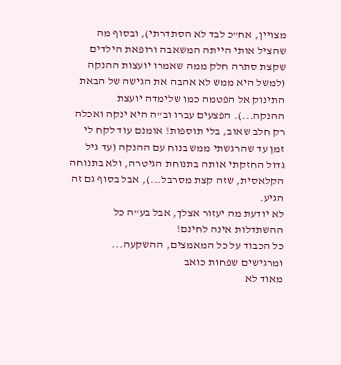מצויין, אח"כ לבד לא הסתדרתי), ובסוף מה שהציל אותי הייתה המשאבה ורופאת הילדים שקצת סתרה חלק ממה שאמרו יועצות ההנקה (למשל היא ממש לא אהבה את הגישה של הבאת התינוק אל הפטמה כמו שלימדה יועצת ההנקה...). הפצעים עברו וב"ה היא ינקה ואכלה רק חלב שאוב, בלי תוספות! אומנם עוד לקח לי זמן עד שהרגשתי ממש בנוח עם ההנקה (עד גיל גדול החזקתי אותה בתנוחת הגיטרה, ולא בתנוחה הקלאסית, שזה קצת מסרבל...), אבל בסוף גם זה הגיע.
לא יודעת מה יעזור אצלך, אבל בע"ה כל ההשתדלות אינה לחינם!
כל הכבוד על כל המאמצים, ההשקעה...
ומרגישים שפחות כואב
מאוד לא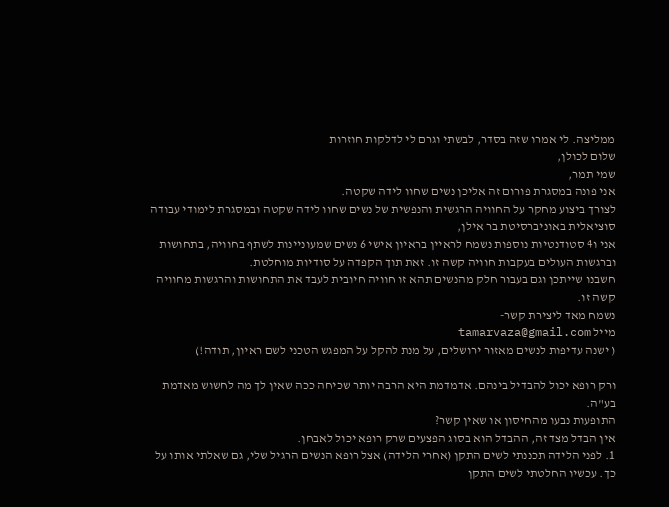ממליצה. לי אמרו שזה בסדר, לבשתי וגרם לי לדלקות חוזרות
שלום לכולן,
שמי תמר,
אני פונה במסגרת פורום זה אליכן נשים שחוו לידה שקטה.
לצורך ביצוע מחקר על החוויה הרגשית והנפשית של נשים שחוו לידה שקטה ובמסגרת לימודי עבודה סוציאלית באוניברסיטת בר אילן,
אני ו4 סטודנטיות נוספות נשמח לראיין בראיון אישי 6 נשים שמעוניינות לשתף בחוויה, בתחושות וברגשות העולים בעקבות חוויה קשה זו. זאת תוך הקפדה על סודיות מוחלטת.
חשבנו שייתכן וגם בעבור חלק מהנשים תהא זו חוויה חיובית לעבד את התחושות והרגשות מחוויה קשה זו.
נשמח מאד ליצירת קשר-
מייל tamarvaza@gmail.com
( ישנה עדיפות לנשים מאזור ירושלים, על מנת להקל על המפגש הטכני לשם ראיון, תודה!)

ורק רופא יכול להבדיל בינהם. אדמדמת היא הרבה יותר שכיחה ככה שאין לך מה לחשוש מאדמת בע"ה.
התופעות נבעו מהחיסון או שאין קשר?
אין הבדל מצד זה, ההבדל הוא בסוג הפצעים שרק רופא יכול לאבחן.
1. לפני הלידה תכננתי לשים התקן (אחרי הלידה) אצל רופא הנשים הרגיל שלי, גם שאלתי אותו על כך. עכשיו החלטתי לשים התקן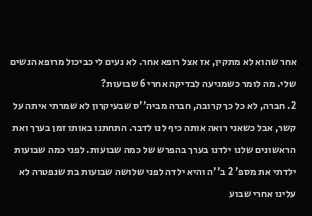אחר שהוא לא מתקין, אז אצל רופא אחר. לא נעים לי כביכול מרופא הנשים שלי. מה לומר כשמגיעה לבדיקה אחרי 6 שבועות?
2. חברה, לא כל כך קרובה, חברה מביה''ס שבעיקרון לא שמרתי איתה על קשר, אבל כשאני רואה אותה כיף לנו לדבר. התחתנו באותו זמן בערך ואת הראשונים שלנו ילדנו בערך בהפרש של כמה שבועות. לפני כמה שבועות ילדתי את מספ' 2 ב''ה והיא ילדה לפני שלושה שבועות בת שנפטרה לא עלינו אחרי שבוע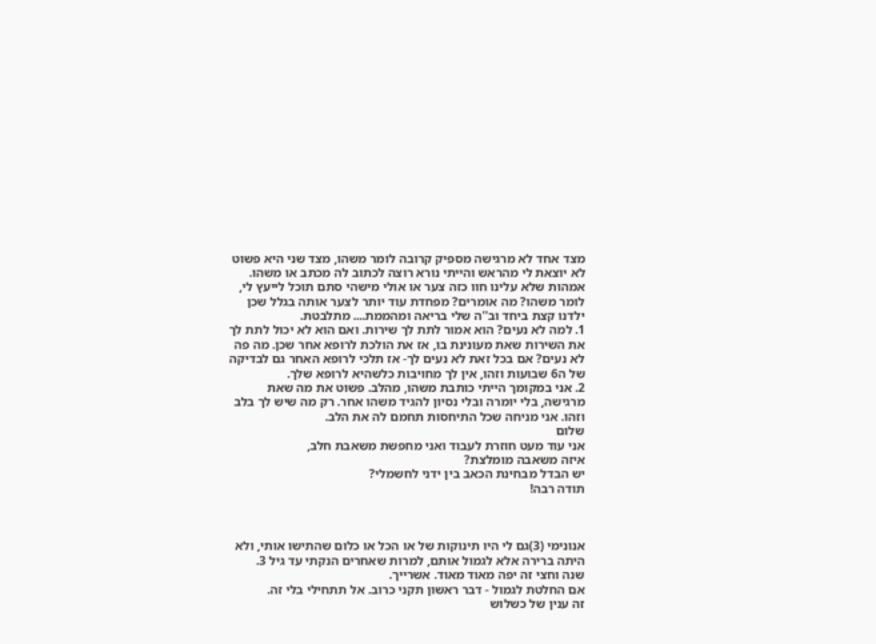מצד אחד לא מרגישה מספיק קרובה לומר משהו, מצד שני היא פשוט לא יוצאת לי מהראש והייתי נורא רוצה לכתוב לה מכתב או משהו. אמהות שלא עלינו חוו כזה צער או אולי מישהי סתם תוכל לייעץ לי, לומר משהו? מה אומרים? מפחדת עוד יותר לצער אותה בגלל שכן ילדנו קצת ביחד וב''ה שלי בריאה ומהממת.... מתלבטת.
1. למה לא נעים? הוא אמור לתת לך שירות. ואם הוא לא יכול לתת לך את השירות שאת מעונינת בו, אז את הולכת לרופא אחר שכן. מה פה לא נעים? אם בכל זאת לא נעים לך- אז תלכי לרופא האחר גם לבדיקה של ה6 שבועות וזהו, אין לך מחויבות כלשהיא לרופא שלך.
2. אני במקומך הייתי כותבת משהו, מהלב. פשוט את מה שאת מרגישה, בלי יומרה ובלי נסיון להגיד משהו אחר. רק מה שיש לך בלב וזהו. אני מניחה שכל התיחסות תחמם לה את הלב.
שלום
אני עוד מעט חוזרת לעבוד ואני מחפשת משאבת חלב,
איזה משאבה מומלצת?
יש הבדל מבחינת הכאב בין ידני לחשמלי?
תודה רבה!



אנונימי (3)גם לי היו תינוקות של או הכל או כלום שהתישו אותי, ולא היתה ברירה אלא לגמול אותם, למרות שאחרים הנקתי עד גיל 3.
שנה וחצי זה יפה מאוד מאוד. אשרייך.
אם החלטת לגמול - דבר ראשון תקני כרוב. אל תתחילי בלי זה.
זה ענין של כשלוש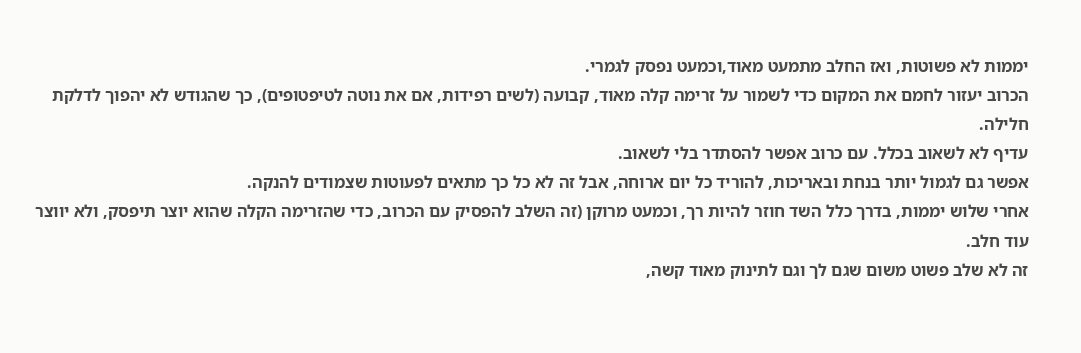יממות לא פשוטות, ואז החלב מתמעט מאוד,וכמעט נפסק לגמרי.
הכרוב יעזור לחמם את המקום כדי לשמור על זרימה קלה מאוד, קבועה (לשים רפידות, אם את נוטה לטיפטופים), כך שהגודש לא יהפוך לדלקת חלילה.
עדיף לא לשאוב בכלל. עם כרוב אפשר להסתדר בלי לשאוב.
אפשר גם לגמול יותר בנחת ובאריכות, להוריד כל יום ארוחה, אבל זה לא כל כך מתאים לפעוטות שצמודים להנקה.
אחרי שלוש יממות, בדרך כלל השד חוזר להיות רך, וכמעט מרוקן (זה השלב להפסיק עם הכרוב, כדי שהזרימה הקלה שהוא יוצר תיפסק, ולא יווצר עוד חלב.
זה לא שלב פשוט משום שגם לך וגם לתינוק מאוד קשה,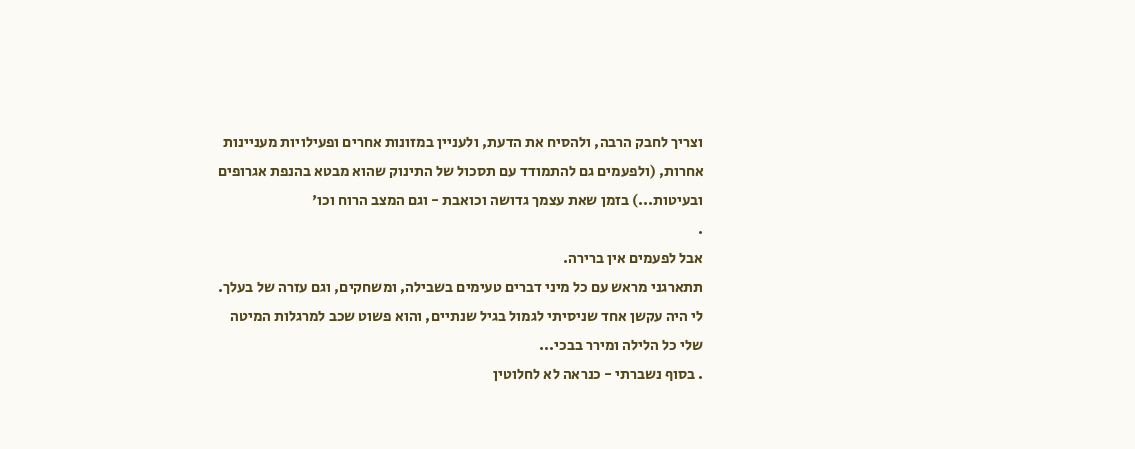וצריך לחבק הרבה, ולהסיח את הדעת, ולעניין במזונות אחרים ופעילויות מעניינות אחרות, (ולפעמים גם להתמודד עם תסכול של התינוק שהוא מבטא בהנפת אגרופים ובעיטות...) בזמן שאת עצמך גדושה וכואבת - וגם המצב הרוח וכו'
.
אבל לפעמים אין ברירה.
תתארגני מראש עם כל מיני דברים טעימים בשבילה, ומשחקים, וגם עזרה של בעלך.
לי היה עקשן אחד שניסיתי לגמול בגיל שנתיים, והוא פשוט שכב למרגלות המיטה שלי כל הלילה ומירר בבכי...
. בסוף נשברתי - כנראה לא לחלוטין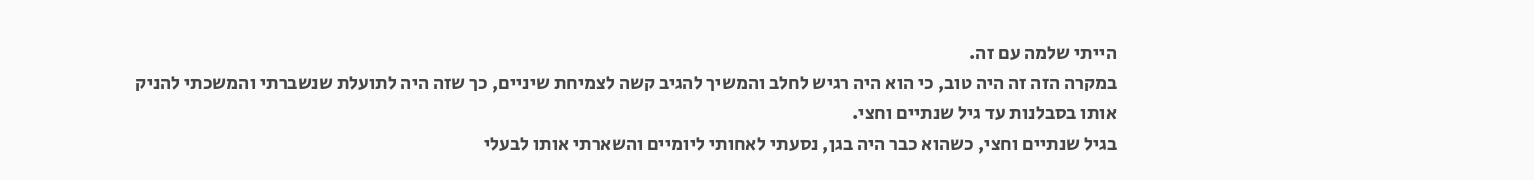הייתי שלמה עם זה.
במקרה הזה זה היה טוב, כי הוא היה רגיש לחלב והמשיך להגיב קשה לצמיחת שיניים, כך שזה היה לתועלת שנשברתי והמשכתי להניק אותו בסבלנות עד גיל שנתיים וחצי.
בגיל שנתיים וחצי, כשהוא כבר היה בגן, נסעתי לאחותי ליומיים והשארתי אותו לבעלי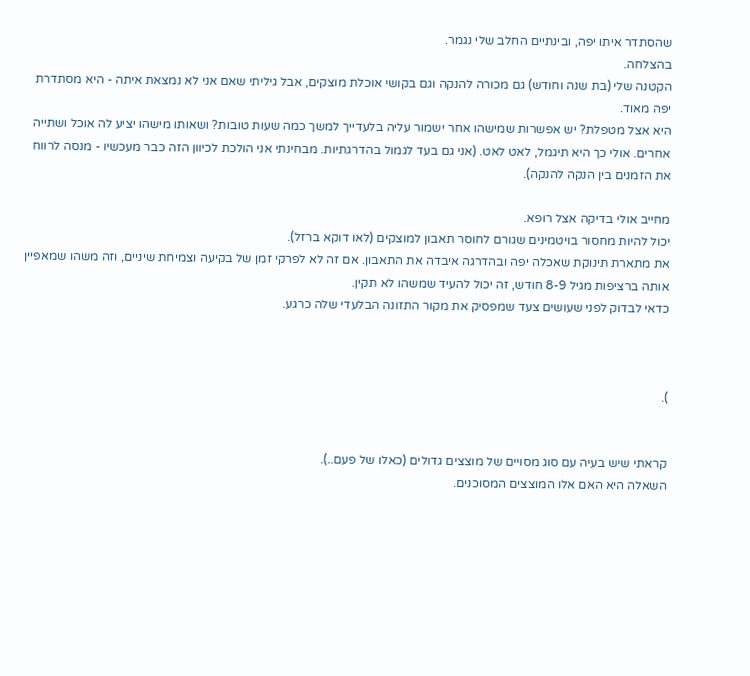שהסתדר איתו יפה, ובינתיים החלב שלי נגמר.
בהצלחה.
הקטנה שלי (בת שנה וחודש) גם מכורה להנקה וגם בקושי אוכלת מוצקים, אבל גיליתי שאם אני לא נמצאת איתה - היא מסתדרת יפה מאוד.
היא אצל מטפלת? יש אפשרות שמישהו אחר ישמור עליה בלעדייך למשך כמה שעות טובות? ושאותו מישהו יציע לה אוכל ושתייה אחרים. אולי כך היא תיגמל, לאט לאט. (אני גם בעד לגמול בהדרגתיות. מבחינתי אני הולכת לכיוון הזה כבר מעכשיו - מנסה לרווח את הזמנים בין הנקה להנקה).

מחייב אולי בדיקה אצל רופא.
יכול להיות מחסור בויטמינים שגורם לחוסר תאבון למוצקים (לאו דוקא ברזל).
את מתארת תינוקת שאכלה יפה ובהדרגה איבדה את התאבון. אם זה לא לפרקי זמן של בקיעה וצמיחת שיניים, וזה משהו שמאפיין אותה ברציפות מגיל 8-9 חודש, זה יכול להעיד שמשהו לא תקין.
כדאי לבדוק לפני שעושים צעד שמפסיק את מקור התזונה הבלעדי שלה כרגע.



).


קראתי שיש בעיה עם סוג מסויים של מוצצים גדולים (כאלו של פעם..).
השאלה היא האם אלו המוצצים המסוכנים.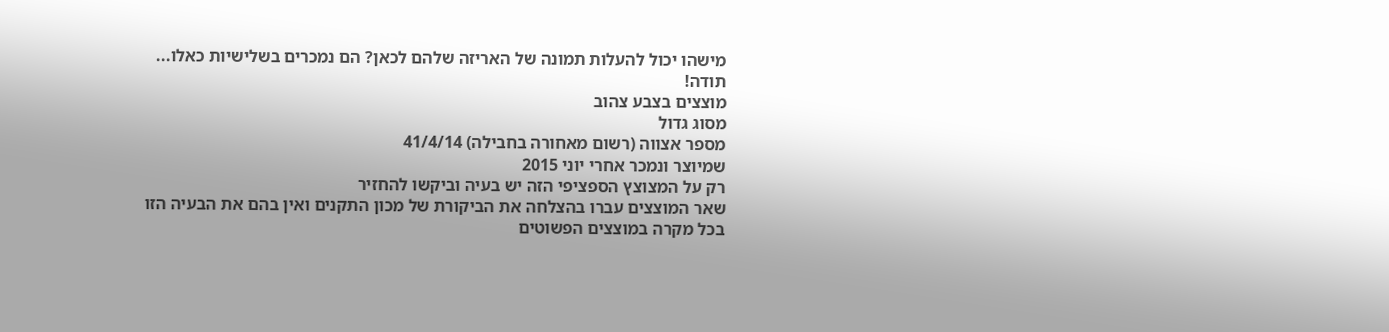מישהו יכול להעלות תמונה של האריזה שלהם לכאן? הם נמכרים בשלישיות כאלו...
תודה!
מוצצים בצבע צהוב
מסוג גדול
מספר אצווה (רשום מאחורה בחבילה) 41/4/14
שמיוצר ונמכר אחרי יוני 2015
רק על המצוצץ הספציפי הזה יש בעיה וביקשו להחזיר
שאר המוצצים עברו בהצלחה את הביקורת של מכון התקנים ואין בהם את הבעיה הזו
בכל מקרה במוצצים הפשוטים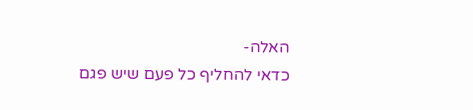האלה-
כדאי להחליף כל פעם שיש פגם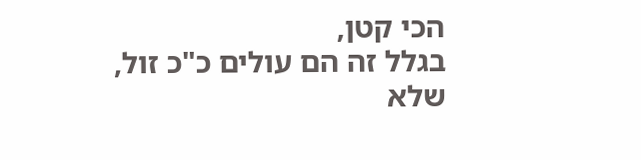הכי קטן,
בגלל זה הם עולים כ"כ זול,
שלא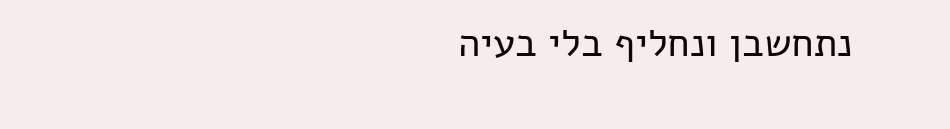נתחשבן ונחליף בלי בעיה